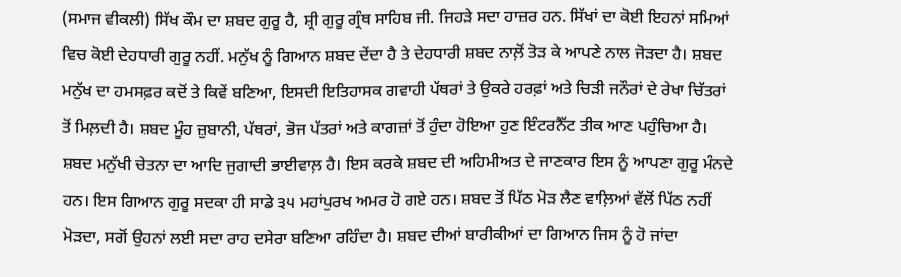(ਸਮਾਜ ਵੀਕਲੀ) ਸਿੱਖ ਕੌਮ ਦਾ ਸ਼ਬਦ ਗੁਰੂ ਹੈ, ਸ਼੍ਰੀ ਗੁਰੂ ਗ੍ਰੰਥ ਸਾਹਿਬ ਜੀ. ਜਿਹੜੇ ਸਦਾ ਹਾਜ਼ਰ ਹਨ. ਸਿੱਖਾਂ ਦਾ ਕੋਈ ਇਹਨਾਂ ਸਮਿਆਂ ਵਿਚ ਕੋਈ ਦੇਹਧਾਰੀ ਗੁਰੂ ਨਹੀਂ. ਮਨੁੱਖ ਨੂੰ ਗਿਆਨ ਸ਼ਬਦ ਦੇਂਦਾ ਹੈ ਤੇ ਦੇਹਧਾਰੀ ਸ਼ਬਦ ਨਾਲ਼ੋਂ ਤੋੜ ਕੇ ਆਪਣੇ ਨਾਲ ਜੋੜਦਾ ਹੈ। ਸ਼ਬਦ ਮਨੁੱਖ ਦਾ ਹਮਸਫ਼ਰ ਕਦੋਂ ਤੇ ਕਿਵੇਂ ਬਣਿਆ, ਇਸਦੀ ਇਤਿਹਾਸਕ ਗਵਾਹੀ ਪੱਥਰਾਂ ਤੇ ਉਕਰੇ ਹਰਫ਼ਾਂ ਅਤੇ ਚਿੜੀ ਜਨੌਰਾਂ ਦੇ ਰੇਖਾ ਚਿੱਤਰਾਂ ਤੋਂ ਮਿਲ਼ਦੀ ਹੈ। ਸ਼ਬਦ ਮੂੰਹ ਜ਼ੁਬਾਨੀ, ਪੱਥਰਾਂ, ਭੋਜ ਪੱਤਰਾਂ ਅਤੇ ਕਾਗਜ਼ਾਂ ਤੋਂ ਹੁੰਦਾ ਹੋਇਆ ਹੁਣ ਇੰਟਰਨੈੱਟ ਤੀਕ ਆਣ ਪਹੁੰਚਿਆ ਹੈ। ਸ਼ਬਦ ਮਨੁੱਖੀ ਚੇਤਨਾ ਦਾ ਆਦਿ ਜੁਗਾਦੀ ਭਾਈਵਾਲ਼ ਹੈ। ਇਸ ਕਰਕੇ ਸ਼ਬਦ ਦੀ ਅਹਿਮੀਅਤ ਦੇ ਜਾਣਕਾਰ ਇਸ ਨੂੰ ਆਪਣਾ ਗੁਰੂ ਮੰਨਦੇ ਹਨ। ਇਸ ਗਿਆਨ ਗੁਰੂ ਸਦਕਾ ਹੀ ਸਾਡੇ ੩੫ ਮਹਾਂਪੁਰਖ ਅਮਰ ਹੋ ਗਏ ਹਨ। ਸ਼ਬਦ ਤੋਂ ਪਿੱਠ ਮੋੜ ਲੈਣ ਵਾਲ਼ਿਆਂ ਵੱਲੋਂ ਪਿੱਠ ਨਹੀਂ ਮੋੜਦਾ, ਸਗੋਂ ਉਹਨਾਂ ਲਈ ਸਦਾ ਰਾਹ ਦਸੇਰਾ ਬਣਿਆ ਰਹਿੰਦਾ ਹੈ। ਸ਼ਬਦ ਦੀਆਂ ਬਾਰੀਕੀਆਂ ਦਾ ਗਿਆਨ ਜਿਸ ਨੂੰ ਹੋ ਜਾਂਦਾ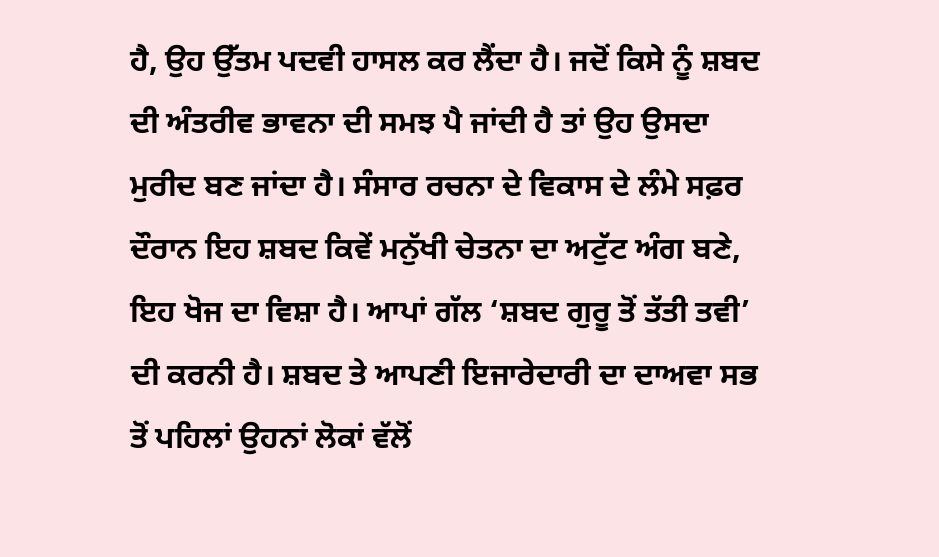ਹੈ, ਉਹ ਉੱਤਮ ਪਦਵੀ ਹਾਸਲ ਕਰ ਲੈਂਦਾ ਹੈ। ਜਦੋਂ ਕਿਸੇ ਨੂੰ ਸ਼ਬਦ ਦੀ ਅੰਤਰੀਵ ਭਾਵਨਾ ਦੀ ਸਮਝ ਪੈ ਜਾਂਦੀ ਹੈ ਤਾਂ ਉਹ ਉਸਦਾ ਮੁਰੀਦ ਬਣ ਜਾਂਦਾ ਹੈ। ਸੰਸਾਰ ਰਚਨਾ ਦੇ ਵਿਕਾਸ ਦੇ ਲੰਮੇ ਸਫ਼ਰ ਦੌਰਾਨ ਇਹ ਸ਼ਬਦ ਕਿਵੇਂ ਮਨੁੱਖੀ ਚੇਤਨਾ ਦਾ ਅਟੁੱਟ ਅੰਗ ਬਣੇ, ਇਹ ਖੋਜ ਦਾ ਵਿਸ਼ਾ ਹੈ। ਆਪਾਂ ਗੱਲ ‘ਸ਼ਬਦ ਗੁਰੂ ਤੋਂ ਤੱਤੀ ਤਵੀ’ ਦੀ ਕਰਨੀ ਹੈ। ਸ਼ਬਦ ਤੇ ਆਪਣੀ ਇਜਾਰੇਦਾਰੀ ਦਾ ਦਾਅਵਾ ਸਭ ਤੋਂ ਪਹਿਲਾਂ ਉਹਨਾਂ ਲੋਕਾਂ ਵੱਲੋਂ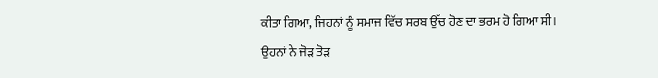ਕੀਤਾ ਗਿਆ, ਜਿਹਨਾਂ ਨੂੰ ਸਮਾਜ ਵਿੱਚ ਸਰਬ ਉੱਚ ਹੋਣ ਦਾ ਭਰਮ ਹੋ ਗਿਆ ਸੀ। ਉਹਨਾਂ ਨੇ ਜੋੜ ਤੋੜ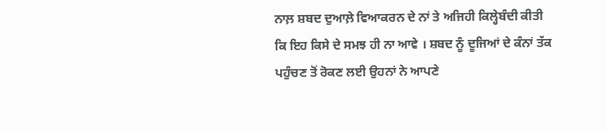ਨਾਲ਼ ਸ਼ਬਦ ਦੁਆਲ਼ੇ ਵਿਆਕਰਨ ਦੇ ਨਾਂ ਤੇ ਅਜਿਹੀ ਕਿਲ੍ਹੇਬੰਦੀ ਕੀਤੀ ਕਿ ਇਹ ਕਿਸੇ ਦੇ ਸਮਝ ਹੀ ਨਾ ਆਵੇ । ਸ਼ਬਦ ਨੂੰ ਦੂਜਿਆਂ ਦੇ ਕੰਨਾਂ ਤੱਕ ਪਹੁੰਚਣ ਤੋਂ ਰੋਕਣ ਲਈ ਉਹਨਾਂ ਨੇ ਆਪਣੇ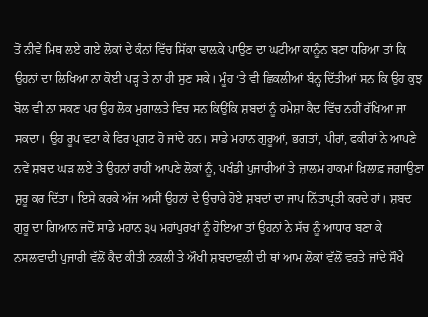ਤੋਂ ਨੀਵੇਂ ਮਿਥ ਲਏ ਗਏ ਲੋਕਾਂ ਦੇ ਕੰਨਾਂ ਵਿੱਚ ਸਿੱਕਾ ਢਾਲ਼ਕੇ ਪਾਉਣ ਦਾ ਘਟੀਆ ਕਾਨੂੰਨ ਬਣਾ ਧਰਿਆ ਤਾਂ ਕਿ ਉਹਨਾਂ ਦਾ ਲਿਖਿਆ ਨਾ ਕੋਈ ਪੜ੍ਹ ਤੇ ਨਾ ਹੀ ਸੁਣ ਸਕੇ। ਮੂੰਹ ‘ਤੇ ਵੀ ਛਿਕਲੀਆਂ ਬੰਨ੍ਹ ਦਿੱਤੀਆਂ ਸਨ ਕਿ ਉਹ ਕੁਝ ਬੋਲ ਵੀ ਨਾ ਸਕਣ ਪਰ ਉਹ ਲੋਕ ਮੁਗਾਲਤੇ ਵਿਚ ਸਨ ਕਿਉਂਕਿ ਸ਼ਬਦਾਂ ਨੂੰ ਹਮੇਸ਼ਾ ਕੈਦ ਵਿੱਚ ਨਹੀਂ ਰੱਖਿਆ ਜਾ ਸਕਦਾ। ਉਹ ਰੂਪ ਵਟਾ ਕੇ ਫਿਰ ਪ੍ਰਗਟ ਹੋ ਜਾਂਦੇ ਹਨ। ਸਾਡੇ ਮਹਾਨ ਗੁਰੂਆਂ, ਭਗਤਾਂ, ਪੀਰਾਂ, ਫਕੀਰਾਂ ਨੇ ਆਪਣੇ ਨਵੇਂ ਸ਼ਬਦ ਘੜ ਲਏ ਤੇ ਉਹਨਾਂ ਰਾਹੀਂ ਆਪਣੇ ਲੋਕਾਂ ਨੂੰ, ਪਖੰਡੀ ਪੁਜਾਰੀਆਂ ਤੇ ਜ਼ਾਲਮ ਹਾਕਮਾਂ ਖ਼ਿਲਾਫ਼ ਜਗਾਉਣਾ ਸ਼ੁਰੂ ਕਰ ਦਿੱਤਾ। ਇਸੇ ਕਰਕੇ ਅੱਜ ਅਸੀਂ ਉਹਨਾਂ ਦੇ ਉਚਾਰੇ ਹੋਏ ਸ਼ਬਦਾਂ ਦਾ ਜਾਪ ਨਿੱਤਾਪ੍ਰਤੀ ਕਰਦੇ ਹਾਂ। ਸ਼ਬਦ ਗੁਰੂ ਦਾ ਗਿਆਨ ਜਦੋਂ ਸਾਡੇ ਮਹਾਨ ੩੫ ਮਹਾਂਪੁਰਖਾਂ ਨੂੰ ਹੋਇਆ ਤਾਂ ਉਹਨਾਂ ਨੇ ਸੱਚ ਨੂੰ ਆਧਾਰ ਬਣਾ ਕੇ ਨਸਲਵਾਦੀ ਪੁਜਾਰੀ ਵੱਲੋਂ ਕੈਦ ਕੀਤੀ ਨਕਲੀ ਤੇ ਔਖੀ ਸ਼ਬਦਾਵਲੀ ਦੀ ਥਾਂ ਆਮ ਲੋਕਾਂ ਵੱਲੋਂ ਵਰਤੇ ਜਾਂਦੇ ਸੌਖੇ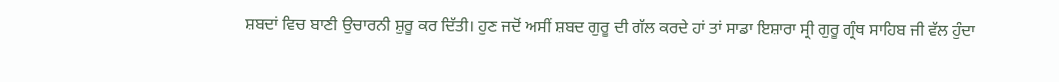ਸ਼ਬਦਾਂ ਵਿਚ ਬਾਣੀ ਉਚਾਰਨੀ ਸ਼ੁਰੂ ਕਰ ਦਿੱਤੀ। ਹੁਣ ਜਦੋਂ ਅਸੀਂ ਸ਼ਬਦ ਗੁਰੂ ਦੀ ਗੱਲ ਕਰਦੇ ਹਾਂ ਤਾਂ ਸਾਡਾ ਇਸ਼ਾਰਾ ਸ੍ਰੀ ਗੁਰੂ ਗ੍ਰੰਥ ਸਾਹਿਬ ਜੀ ਵੱਲ ਹੁੰਦਾ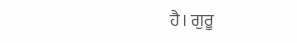ਹੈ। ਗੁਰੂ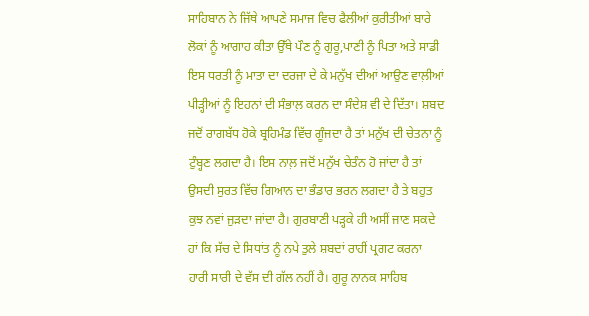ਸਾਹਿਬਾਨ ਨੇ ਜਿੱਥੇ ਆਪਣੇ ਸਮਾਜ ਵਿਚ ਫੈਲੀਆਂ ਕੁਰੀਤੀਆਂ ਬਾਰੇ ਲੋਕਾਂ ਨੂੰ ਆਗਾਹ ਕੀਤਾ ਉੱਥੇ ਪੌਣ ਨੂੰ ਗੁਰੂ,ਪਾਣੀ ਨੂੰ ਪਿਤਾ ਅਤੇ ਸਾਡੀ ਇਸ ਧਰਤੀ ਨੂੰ ਮਾਤਾ ਦਾ ਦਰਜਾ ਦੇ ਕੇ ਮਨੁੱਖ ਦੀਆਂ ਆਉਣ ਵਾਲ਼ੀਆਂ ਪੀੜ੍ਹੀਆਂ ਨੂੰ ਇਹਨਾਂ ਦੀ ਸੰਭਾਲ਼ ਕਰਨ ਦਾ ਸੰਦੇਸ਼ ਵੀ ਦੇ ਦਿੱਤਾ। ਸ਼ਬਦ ਜਦੋਂ ਰਾਗਬੱਧ ਹੋਕੇ ਬ੍ਰਹਿਮੰਡ ਵਿੱਚ ਗੂੰਜਦਾ ਹੈ ਤਾਂ ਮਨੁੱਖ ਦੀ ਚੇਤਨਾ ਨੂੰ ਟੁੰਬ੍ਹਣ ਲਗਦਾ ਹੈ। ਇਸ ਨਾਲ਼ ਜਦੋਂ ਮਨੁੱਖ ਚੇਤੰਨ ਹੋ ਜਾਂਦਾ ਹੈ ਤਾਂ ਉਸਦੀ ਸੁਰਤ ਵਿੱਚ ਗਿਆਨ ਦਾ ਭੰਡਾਰ ਭਰਨ ਲਗਦਾ ਹੈ ਤੇ ਬਹੁਤ ਕੁਝ ਨਵਾਂ ਜੁੜਦਾ ਜਾਂਦਾ ਹੈ। ਗੁਰਬਾਣੀ ਪੜ੍ਹਕੇ ਹੀ ਅਸੀਂ ਜਾਣ ਸਕਦੇ ਹਾਂ ਕਿ ਸੱਚ ਦੇ ਸਿਧਾਂਤ ਨੂੰ ਨਪੇ ਤੁਲੇ ਸ਼ਬਦਾਂ ਰਾਹੀਂ ਪ੍ਰਗਟ ਕਰਨਾ ਹਾਰੀ ਸਾਰੀ ਦੇ ਵੱਸ ਦੀ ਗੱਲ ਨਹੀਂ ਹੈ। ਗੁਰੂ ਨਾਨਕ ਸਾਹਿਬ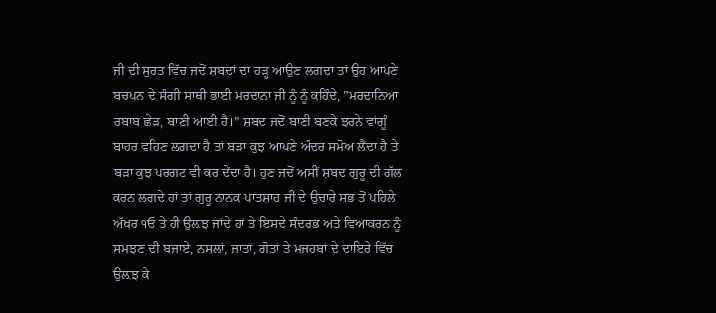ਜੀ ਦੀ ਸੁਰਤ ਵਿੱਚ ਜਦੋਂ ਸ਼ਬਦਾਂ ਦਾ ਹੜ੍ਹ ਆਉਣ ਲਗਦਾ ਤਾਂ ਉਹ ਆਪਣੇ ਬਚਪਨ ਦੇ ਸੰਗੀ ਸਾਥੀ ਭਾਈ ਮਰਦਾਨਾ ਜੀ ਨੂੰ ਨੂੰ ਕਹਿੰਦੇ, ”ਮਰਦਾਨਿਆ ਰਬਾਬ ਛੇੜ, ਬਾਣੀ ਆਈ ਹੈ।” ਸ਼ਬਦ ਜਦੋਂ ਬਾਣੀ ਬਣਕੇ ਝਰਨੇ ਵਾਂਗੂੰ ਬਾਹਰ ਵਹਿਣ ਲਗਦਾ ਹੈ ਤਾਂ ਬੜਾ ਕੁਝ ਆਪਣੇ ਅੰਦਰ ਸਮੋਅ ਲੈਂਦਾ ਹੈ ਤੇ ਬੜਾ ਕੁਝ ਪਰਗਟ ਵੀ ਕਰ ਦੇਂਦਾ ਹੈ। ਹੁਣ ਜਦੋਂ ਅਸੀਂ ਸ਼ਬਦ ਗੁਰੂ ਦੀ ਗੱਲ ਕਰਨ ਲਗਦੇ ਹਾਂ ਤਾਂ ਗੁਰੂ ਨਾਨਕ ਪਾਤਸ਼ਾਹ ਜੀ ਦੇ ਉਚਾਰੇ ਸਭ ਤੋਂ ਪਹਿਲੇ ਅੱਖਰ ੧ਓ ਤੇ ਹੀ ਉਲ਼ਝ ਜਾਂਦੇ ਹਾਂ ਤੇ ਇਸਦੇ ਸੰਦਰਭ ਅਤੇ ਵਿਆਕਰਨ ਨੂੰ ਸਮਝਣ ਦੀ ਬਜਾਏ, ਨਸਲਾਂ, ਜਾਤਾਂ, ਗੋਤਾਂ ਤੇ ਮਜਹਬਾਂ ਦੇ ਦਾਇਰੇ ਵਿੱਚ ਉਲ਼ਝ ਕੇ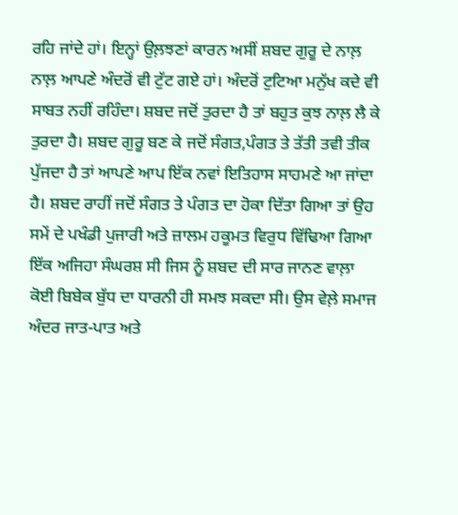ਰਹਿ ਜਾਂਦੇ ਹਾਂ। ਇਨ੍ਹਾਂ ਉਲ਼ਝਣਾਂ ਕਾਰਨ ਅਸੀਂ ਸ਼ਬਦ ਗੁਰੂ ਦੇ ਨਾਲ਼ ਨਾਲ਼ ਆਪਣੇ ਅੰਦਰੋਂ ਵੀ ਟੁੱਟ ਗਏ ਹਾਂ। ਅੰਦਰੋਂ ਟੁਟਿਆ ਮਨੁੱਖ ਕਦੇ ਵੀ ਸਾਬਤ ਨਹੀਂ ਰਹਿੰਦਾ। ਸ਼ਬਦ ਜਦੋਂ ਤੁਰਦਾ ਹੈ ਤਾਂ ਬਹੁਤ ਕੁਝ ਨਾਲ਼ ਲੈ ਕੇ ਤੁਰਦਾ ਹੈ। ਸ਼ਬਦ ਗੁਰੂ ਬਣ ਕੇ ਜਦੋਂ ਸੰਗਤ,ਪੰਗਤ ਤੇ ਤੱਤੀ ਤਵੀ ਤੀਕ ਪੁੱਜਦਾ ਹੈ ਤਾਂ ਆਪਣੇ ਆਪ ਇੱਕ ਨਵਾਂ ਇਤਿਹਾਸ ਸਾਹਮਣੇ ਆ ਜਾਂਦਾ ਹੈ। ਸ਼ਬਦ ਰਾਹੀਂ ਜਦੋਂ ਸੰਗਤ ਤੇ ਪੰਗਤ ਦਾ ਹੋਕਾ ਦਿੱਤਾ ਗਿਆ ਤਾਂ ਉਹ ਸਮੇਂ ਦੇ ਪਖੰਡੀ ਪੁਜਾਰੀ ਅਤੇ ਜ਼ਾਲਮ ਹਕੂਮਤ ਵਿਰੁਧ ਵਿੱਢਿਆ ਗਿਆ ਇੱਕ ਅਜਿਹਾ ਸੰਘਰਸ਼ ਸੀ ਜਿਸ ਨੂੰ ਸ਼ਬਦ ਦੀ ਸਾਰ ਜਾਨਣ ਵਾਲ਼ਾ ਕੋਈ ਬਿਬੇਕ ਬੁੱਧ ਦਾ ਧਾਰਨੀ ਹੀ ਸਮਝ ਸਕਦਾ ਸੀ। ਉਸ ਵੇਲ਼ੇ ਸਮਾਜ ਅੰਦਰ ਜਾਤ-ਪਾਤ ਅਤੇ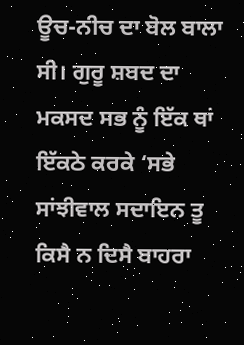ਊਚ-ਨੀਚ ਦਾ ਬੋਲ ਬਾਲਾ ਸੀ। ਗੁਰੂ ਸ਼ਬਦ ਦਾ ਮਕਸਦ ਸਭ ਨੂੰ ਇੱਕ ਥਾਂ ਇੱਕਠੇ ਕਰਕੇ ‘ਸਭੇ ਸਾਂਝੀਵਾਲ ਸਦਾਇਨ ਤੂ ਕਿਸੈ ਨ ਦਿਸੈ ਬਾਹਰਾ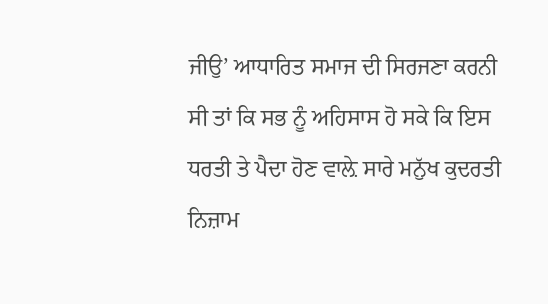ਜੀਉ’ ਆਧਾਰਿਤ ਸਮਾਜ ਦੀ ਸਿਰਜਣਾ ਕਰਨੀ ਸੀ ਤਾਂ ਕਿ ਸਭ ਨੂੰ ਅਹਿਸਾਸ ਹੋ ਸਕੇ ਕਿ ਇਸ ਧਰਤੀ ਤੇ ਪੈਦਾ ਹੋਣ ਵਾਲ਼ੇ ਸਾਰੇ ਮਨੁੱਖ ਕੁਦਰਤੀ ਨਿਜ਼ਾਮ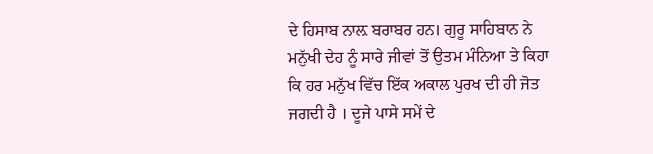ਦੇ ਹਿਸਾਬ ਨਾਲ਼ ਬਰਾਬਰ ਹਨ। ਗੁਰੂ ਸਾਹਿਬਾਨ ਨੇ ਮਨੁੱਖੀ ਦੇਹ ਨੂੰ ਸਾਰੇ ਜੀਵਾਂ ਤੋਂ ਉਤਮ ਮੰਨਿਆ ਤੇ ਕਿਹਾ ਕਿ ਹਰ ਮਨੁੱਖ ਵਿੱਚ ਇੱਕ ਅਕਾਲ ਪੁਰਖ ਦੀ ਹੀ ਜੋਤ ਜਗਦੀ ਹੈ । ਦੂਜੇ ਪਾਸੇ ਸਮੇਂ ਦੇ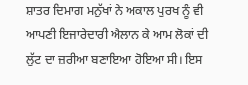ਸ਼ਾਤਰ ਦਿਮਾਗ ਮਨੁੱਖਾਂ ਨੇ ਅਕਾਲ ਪੁਰਖ ਨੂੰ ਵੀ ਆਪਣੀ ਇਜਾਰੇਦਾਰੀ ਐਲਾਨ ਕੇ ਆਮ ਲੋਕਾਂ ਦੀ ਲੁੱਟ ਦਾ ਜ਼ਰੀਆ ਬਣਾਇਆ ਹੋਇਆ ਸੀ। ਇਸ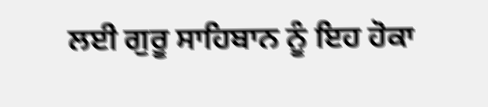ਲਈ ਗੁਰੂ ਸਾਹਿਬਾਨ ਨੂੰ ਇਹ ਹੋਕਾ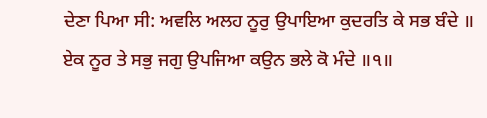ਦੇਣਾ ਪਿਆ ਸੀ: ਅਵਲਿ ਅਲਹ ਨੂਰੁ ਉਪਾਇਆ ਕੁਦਰਤਿ ਕੇ ਸਭ ਬੰਦੇ ॥ ਏਕ ਨੂਰ ਤੇ ਸਭੁ ਜਗੁ ਉਪਜਿਆ ਕਉਨ ਭਲੇ ਕੋ ਮੰਦੇ ॥੧॥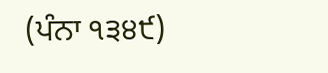(ਪੰਨਾ ੧੩੪੯)